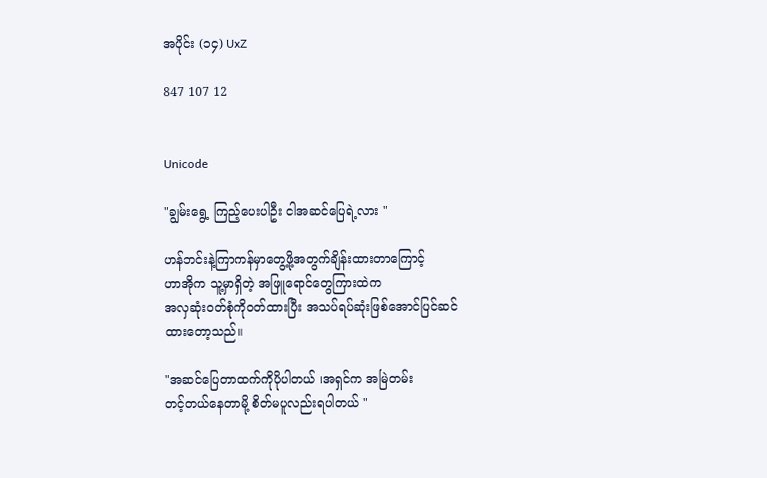အပိုင်း (၁၄) UxZ

847 107 12


Unicode

"ချွမ်းရွေ့ ကြည့်ပေးပါဦး ငါအဆင်ပြေရဲ့လား "

ဟန်ဘင်းနဲ့ကြာကန်မှာတွေ့ဖို့အတွက်ချိန်းထားတာကြောင့်
ဟာအိုက သူ့မှာရှိတဲ့ အဖြူရောင်တွေကြားထဲက
အလှဆုံးဝတ်စုံကိုဝတ်ထားပြီး အသပ်ရပ်ဆုံးဖြစ်အောင်ပြင်ဆင်
ထားတော့သည်။

"အဆင်ပြေတာထက်ကိုပိုပါတယ် ၊အရှင်က အမြဲတမ်း
တင့်တယ်နေတာမို့ စိတ်မပူလည်းရပါတယ် "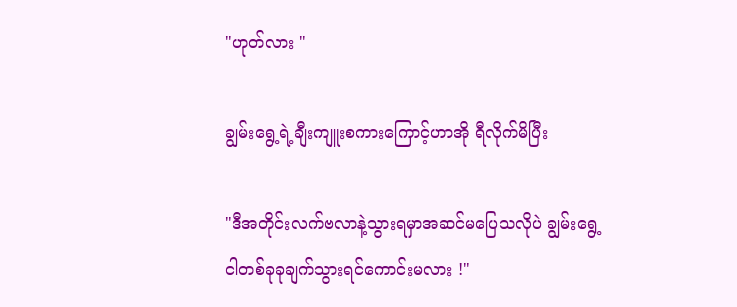"ဟုတ်လား "

ချွမ်းရွေ့ရဲ့ချီးကျူးစကားကြောင့်ဟာအို ရီလိုက်မိပြီး

"ဒီအတိုင်းလက်ဗလာနဲ့သွားရမှာအဆင်မပြေသလိုပဲ ချွမ်းရွေ့
ငါတစ်ခုခုချက်သွားရင်ကောင်းမလား !"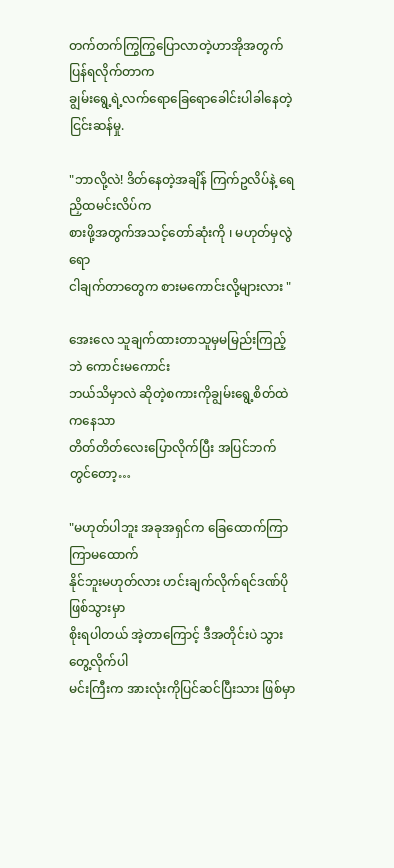တက်တက်ကြွကြွပြောလာတဲ့ဟာအိုအတွက် ပြန်ရလိုက်တာက
ချွမ်းရွေ့ရဲ့လက်ရောခြေရောခေါင်းပါခါနေတဲ့ငြင်းဆန်မှု.

"ဘာလို့လဲ! ဒိတ်နေတဲ့အချိန် ကြက်ဥလိပ်နဲ့ ရေညှိထမင်းလိပ်က
စားဖို့အတွက်အသင့်တော်ဆုံးကို ၊ မဟုတ်မှလွဲရော
ငါချက်တာတွေက စားမကောင်းလို့များလား "

အေးလေ သူချက်ထားတာသူမှမမြည်းကြည့်ဘဲ ကောင်းမကောင်း
ဘယ်သိမှာလဲ ဆိုတဲ့စကားကိုချွမ်းရွေ့စိတ်ထဲကနေသာ
တိတ်တိတ်လေးပြောလိုက်ပြီး အပြင်ဘက်တွင်တော့…

"မဟုတ်ပါဘူး အခုအရှင်က ခြေထောက်ကြာကြာမထောက်
နိုင်ဘူးမဟုတ်လား ဟင်းချက်လိုက်ရင်ဒဏ်ပိုဖြစ်သွားမှာ
စိုးရပါတယ် အဲ့တာကြောင့် ဒီအတိုင်းပဲ သွားတွေ့လိုက်ပါ
မင်းကြီးက အားလုံးကိုပြင်ဆင်ပြီးသား ဖြစ်မှာ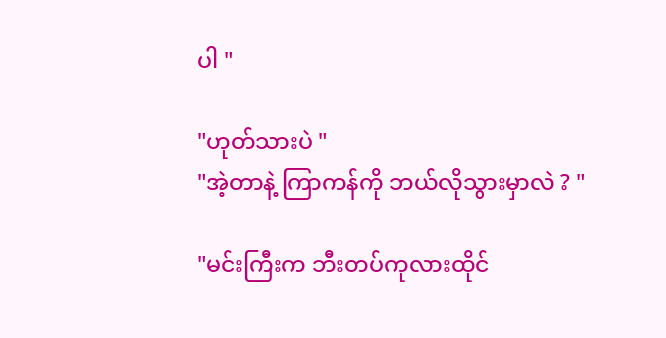ပါ "

"ဟုတ်သားပဲ "
"အဲ့တာနဲ့ ကြာကန်ကို ဘယ်လိုသွားမှာလဲ ? "

"မင်းကြီးက ဘီးတပ်ကုလားထိုင်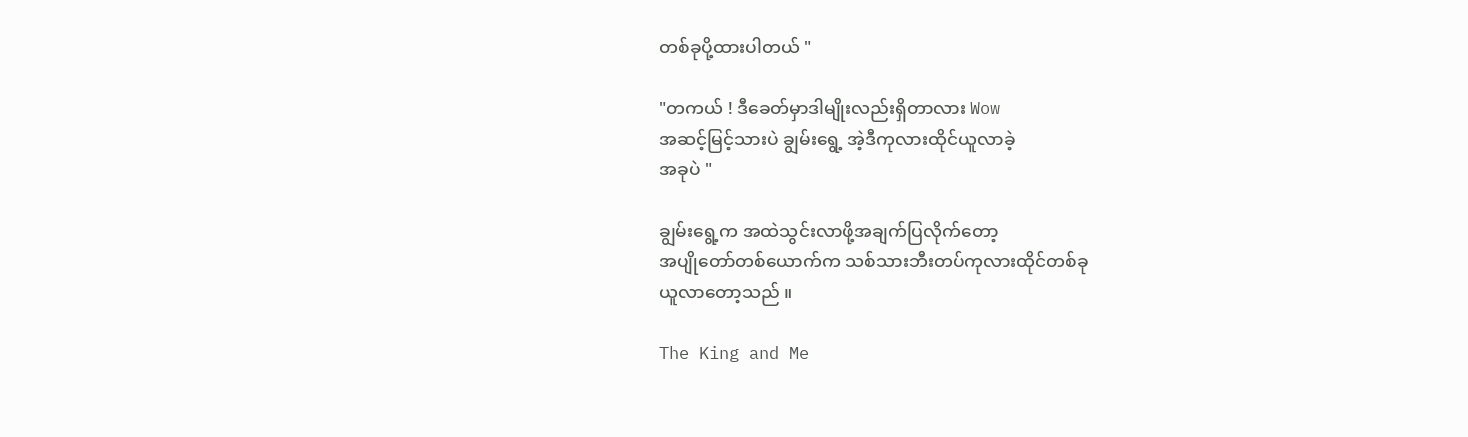တစ်ခုပို့ထားပါတယ် "

"တကယ် ! ဒီခေတ်မှာဒါမျိုးလည်းရှိတာလား Wow
အဆင့်မြင့်သားပဲ ချွမ်းရွေ့ အဲ့ဒီကုလားထိုင်ယူလာခဲ့
အခုပဲ "

ချွမ်းရွေ့က အထဲသွင်းလာဖို့အချက်ပြလိုက်တော့
အပျိုတော်တစ်ယောက်က သစ်သားဘီးတပ်ကုလားထိုင်တစ်ခု
ယူလာတော့သည် ။

The King and Me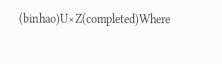(binhao)U×Z(completed)Where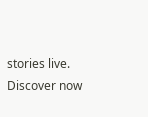stories live. Discover now